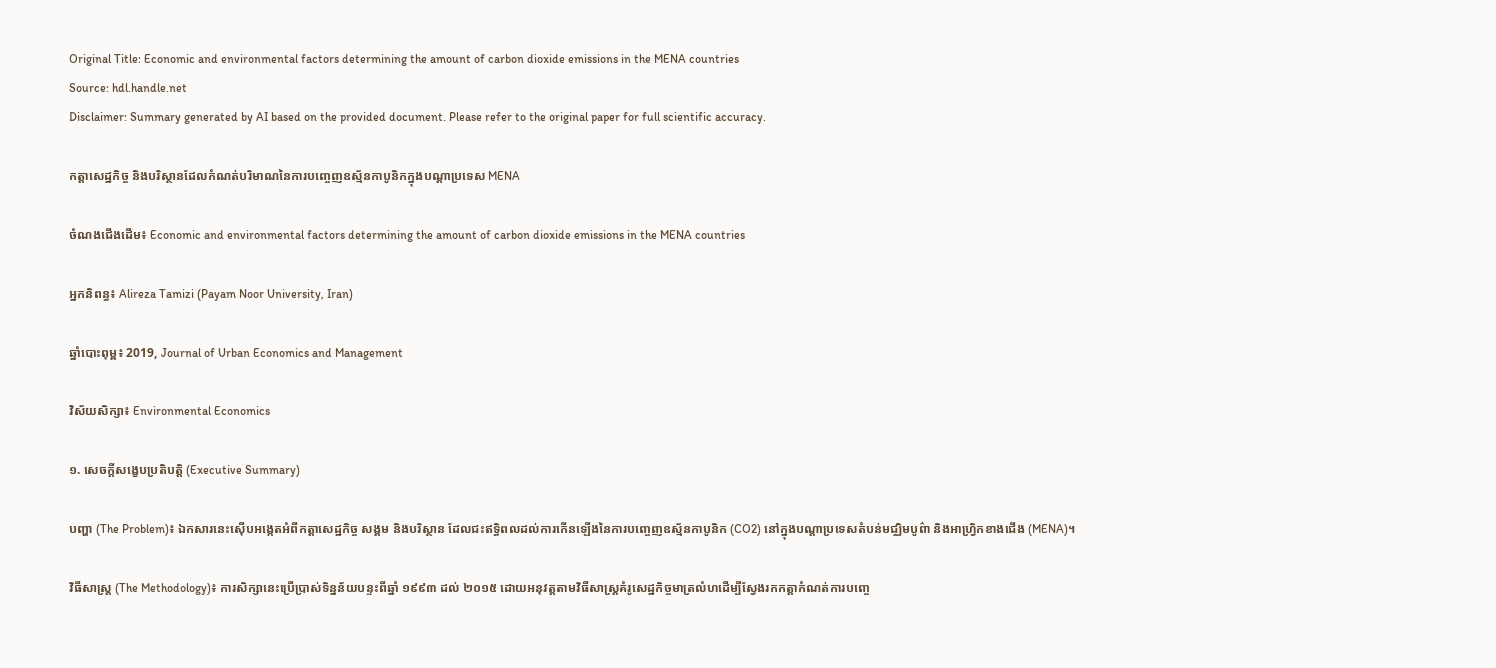Original Title: Economic and environmental factors determining the amount of carbon dioxide emissions in the MENA countries
Source: hdl.handle.net
Disclaimer: Summary generated by AI based on the provided document. Please refer to the original paper for full scientific accuracy.

កត្តាសេដ្ឋកិច្ច និងបរិស្ថានដែលកំណត់បរិមាណនៃការបញ្ចេញឧស្ម័នកាបូនិកក្នុងបណ្តាប្រទេស MENA

ចំណងជើងដើម៖ Economic and environmental factors determining the amount of carbon dioxide emissions in the MENA countries

អ្នកនិពន្ធ៖ Alireza Tamizi (Payam Noor University, Iran)

ឆ្នាំបោះពុម្ព៖ 2019, Journal of Urban Economics and Management

វិស័យសិក្សា៖ Environmental Economics

១. សេចក្តីសង្ខេបប្រតិបត្តិ (Executive Summary)

បញ្ហា (The Problem)៖ ឯកសារនេះស៊ើបអង្កេតអំពីកត្តាសេដ្ឋកិច្ច សង្គម និងបរិស្ថាន ដែលជះឥទ្ធិពលដល់ការកើនឡើងនៃការបញ្ចេញឧស្ម័នកាបូនិក (CO2) នៅក្នុងបណ្តាប្រទេសតំបន់មជ្ឈិមបូព៌ា និងអាហ្រ្វិកខាងជើង (MENA)។

វិធីសាស្ត្រ (The Methodology)៖ ការសិក្សានេះប្រើប្រាស់ទិន្នន័យបន្ទះពីឆ្នាំ ១៩៩៣ ដល់ ២០១៥ ដោយអនុវត្តតាមវិធីសាស្ត្រគំរូសេដ្ឋកិច្ចមាត្រលំហដើម្បីស្វែងរកកត្តាកំណត់ការបញ្ចេ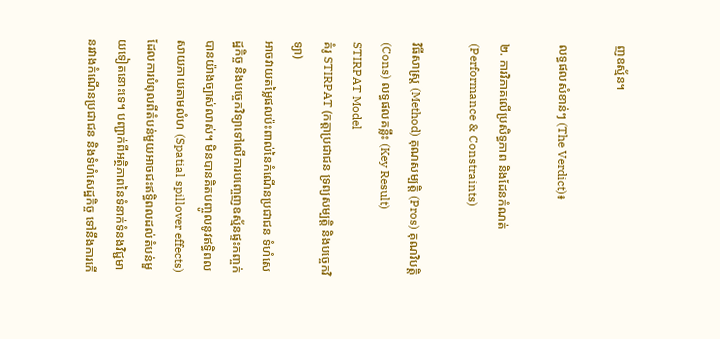ញឧស្ម័ន។

លទ្ធផលសំខាន់ៗ (The Verdict)៖

២. ការវិភាគលើប្រសិទ្ធភាព និងដែនកំណត់ (Performance & Constraints)

វិធីសាស្ត្រ (Method) គុណសម្បត្តិ (Pros) គុណវិបត្តិ (Cons) លទ្ធផលគន្លឹះ (Key Result)
STIRPAT Model
គំរូ STIRPAT (កត្តាប្រជាជន ទ្រព្យសម្បត្តិ និងបច្ចេកវិទ្យា)
អាចវាយតម្លៃផលប៉ះពាល់នៃកំណើនប្រជាជន ទំហំសេដ្ឋកិច្ច និងបច្ចេកវិទ្យាទៅលើការបញ្ចេញឧស្ម័នផ្ទះកញ្ចក់បានយ៉ាងច្បាស់លាស់។ មិនបានគិតបញ្ចូលនូវឥទ្ធិពលសាយភាយតាមលំហ (Spatial spillover effects) ដែលការបំពុលពីតំបន់មួយអាចជះឥទ្ធិពលដល់តំបន់មួយទៀតនោះទេ។ បញ្ជាក់ពីអត្ថិភាពនៃទំនាក់ទំនងវិជ្ជមានរវាងកំណើនប្រជាជន និងទំហំសេដ្ឋកិច្ច ទៅនឹងការកើ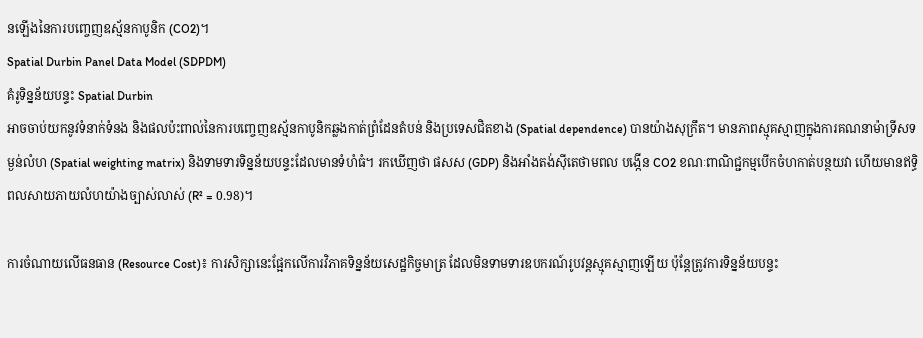នឡើងនៃការបញ្ចេញឧស្ម័នកាបូនិក (CO2)។
Spatial Durbin Panel Data Model (SDPDM)
គំរូទិន្នន័យបន្ទះ Spatial Durbin
អាចចាប់យកនូវទំនាក់ទំនង និងផលប៉ះពាល់នៃការបញ្ចេញឧស្ម័នកាបូនិកឆ្លងកាត់ព្រំដែនតំបន់ និងប្រទេសជិតខាង (Spatial dependence) បានយ៉ាងសុក្រឹត។ មានភាពស្មុគស្មាញក្នុងការគណនាម៉ាទ្រីសទម្ងន់លំហ (Spatial weighting matrix) និងទាមទារទិន្នន័យបន្ទះដែលមានទំហំធំ។ រកឃើញថា ផសស (GDP) និងអាំងតង់ស៊ីតេថាមពល បង្កើន CO2 ខណៈពាណិជ្ជកម្មបើកចំហកាត់បន្ថយវា ហើយមានឥទ្ធិពលសាយភាយលំហយ៉ាងច្បាស់លាស់ (R² = 0.98)។

ការចំណាយលើធនធាន (Resource Cost)៖ ការសិក្សានេះផ្អែកលើការវិភាគទិន្នន័យសេដ្ឋកិច្ចមាត្រ ដែលមិនទាមទារឧបករណ៍រូបវន្តស្មុគស្មាញឡើយ ប៉ុន្តែត្រូវការទិន្នន័យបន្ទះ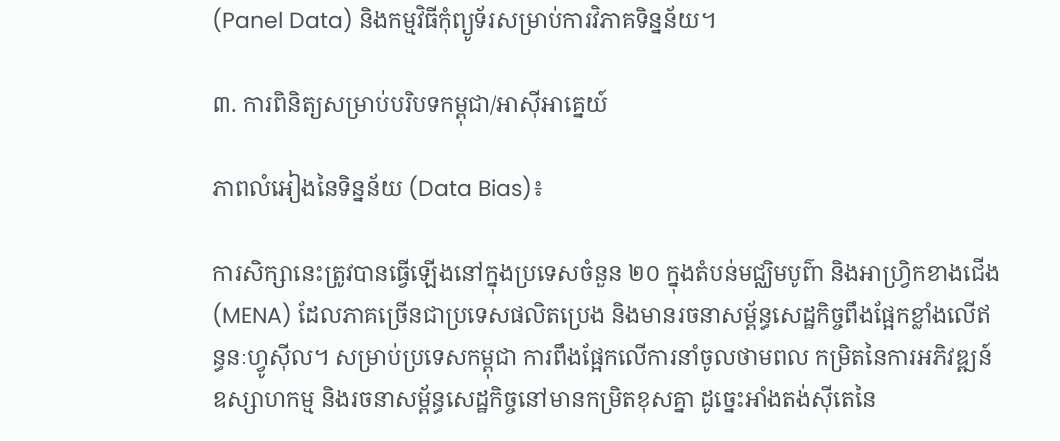(Panel Data) និងកម្មវិធីកុំព្យូទ័រសម្រាប់ការវិភាគទិន្នន័យ។

៣. ការពិនិត្យសម្រាប់បរិបទកម្ពុជា/អាស៊ីអាគ្នេយ៍

ភាពលំអៀងនៃទិន្នន័យ (Data Bias)៖

ការសិក្សានេះត្រូវបានធ្វើឡើងនៅក្នុងប្រទេសចំនួន ២០ ក្នុងតំបន់មជ្ឈិមបូព៌ា និងអាហ្វ្រិកខាងជើង (MENA) ដែលភាគច្រើនជាប្រទេសផលិតប្រេង និងមានរចនាសម្ព័ន្ធសេដ្ឋកិច្ចពឹងផ្អែកខ្លាំងលើឥន្ធនៈហ្វូស៊ីល។ សម្រាប់ប្រទេសកម្ពុជា ការពឹងផ្អែកលើការនាំចូលថាមពល កម្រិតនៃការអភិវឌ្ឍន៍ឧស្សាហកម្ម និងរចនាសម្ព័ន្ធសេដ្ឋកិច្ចនៅមានកម្រិតខុសគ្នា ដូច្នេះអាំងតង់ស៊ីតេនៃ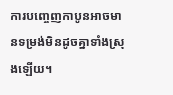ការបញ្ចេញកាបូនអាចមានទម្រង់មិនដូចគ្នាទាំងស្រុងឡើយ។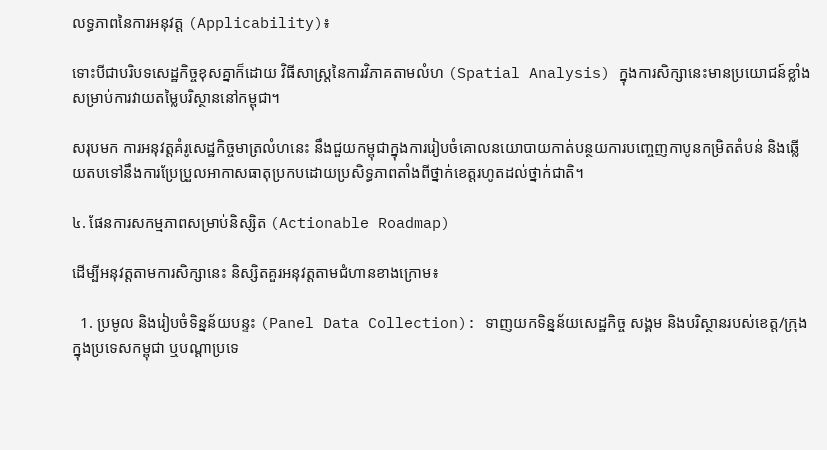លទ្ធភាពនៃការអនុវត្ត (Applicability)៖

ទោះបីជាបរិបទសេដ្ឋកិច្ចខុសគ្នាក៏ដោយ វិធីសាស្ត្រនៃការវិភាគតាមលំហ (Spatial Analysis) ក្នុងការសិក្សានេះមានប្រយោជន៍ខ្លាំងសម្រាប់ការវាយតម្លៃបរិស្ថាននៅកម្ពុជា។

សរុបមក ការអនុវត្តគំរូសេដ្ឋកិច្ចមាត្រលំហនេះ នឹងជួយកម្ពុជាក្នុងការរៀបចំគោលនយោបាយកាត់បន្ថយការបញ្ចេញកាបូនកម្រិតតំបន់ និងឆ្លើយតបទៅនឹងការប្រែប្រួលអាកាសធាតុប្រកបដោយប្រសិទ្ធភាពតាំងពីថ្នាក់ខេត្តរហូតដល់ថ្នាក់ជាតិ។

៤. ផែនការសកម្មភាពសម្រាប់និស្សិត (Actionable Roadmap)

ដើម្បីអនុវត្តតាមការសិក្សានេះ និស្សិតគួរអនុវត្តតាមជំហានខាងក្រោម៖

  1. ប្រមូល និងរៀបចំទិន្នន័យបន្ទះ (Panel Data Collection): ទាញយកទិន្នន័យសេដ្ឋកិច្ច សង្គម និងបរិស្ថានរបស់ខេត្ត/ក្រុងក្នុងប្រទេសកម្ពុជា ឬបណ្តាប្រទេ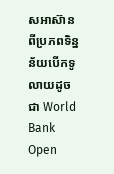សអាស៊ាន ពីប្រភពទិន្នន័យបើកទូលាយដូចជា World Bank Open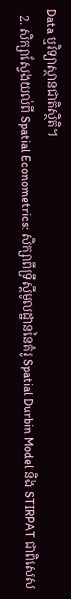Data ឬវិទ្យាស្ថានជាតិស្ថិតិ។
  2. សិក្សាស្វែងយល់ពី Spatial Econometrics: សិក្សាពីទ្រឹស្តីមូលដ្ឋាននៃគំរូ Spatial Durbin Model និង STIRPAT ជាពិសេស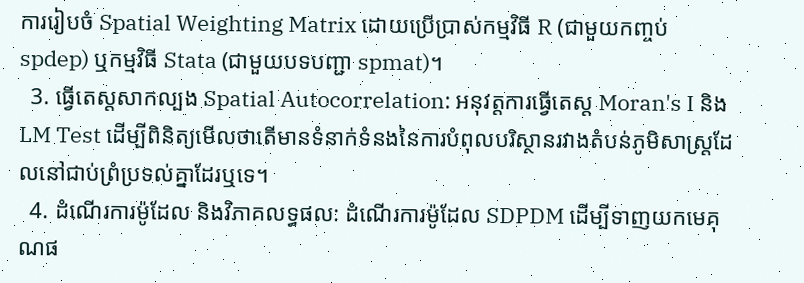ការរៀបចំ Spatial Weighting Matrix ដោយប្រើប្រាស់កម្មវិធី R (ជាមួយកញ្ចប់ spdep) ឬកម្មវិធី Stata (ជាមួយបទបញ្ជា spmat)។
  3. ធ្វើតេស្តសាកល្បង Spatial Autocorrelation: អនុវត្តការធ្វើតេស្ត Moran's I និង LM Test ដើម្បីពិនិត្យមើលថាតើមានទំនាក់ទំនងនៃការបំពុលបរិស្ថានរវាងតំបន់ភូមិសាស្ត្រដែលនៅជាប់ព្រំប្រទល់គ្នាដែរឬទេ។
  4. ដំណើរការម៉ូដែល និងវិភាគលទ្ធផល: ដំណើរការម៉ូដែល SDPDM ដើម្បីទាញយកមេគុណផ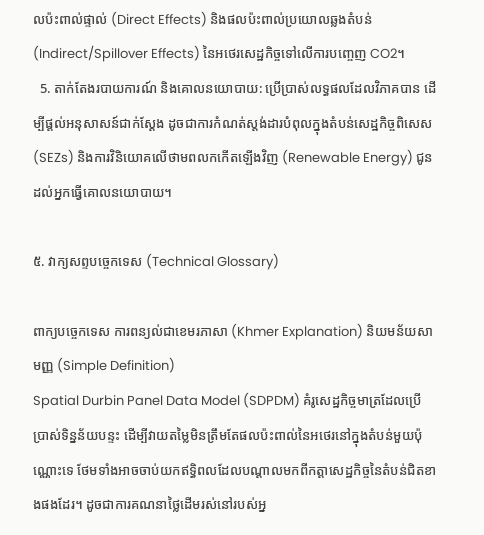លប៉ះពាល់ផ្ទាល់ (Direct Effects) និងផលប៉ះពាល់ប្រយោលឆ្លងតំបន់ (Indirect/Spillover Effects) នៃអថេរសេដ្ឋកិច្ចទៅលើការបញ្ចេញ CO2។
  5. តាក់តែងរបាយការណ៍ និងគោលនយោបាយ: ប្រើប្រាស់លទ្ធផលដែលវិភាគបាន ដើម្បីផ្តល់អនុសាសន៍ជាក់ស្តែង ដូចជាការកំណត់ស្តង់ដារបំពុលក្នុងតំបន់សេដ្ឋកិច្ចពិសេស (SEZs) និងការវិនិយោគលើថាមពលកកើតឡើងវិញ (Renewable Energy) ជូនដល់អ្នកធ្វើគោលនយោបាយ។

៥. វាក្យសព្ទបច្ចេកទេស (Technical Glossary)

ពាក្យបច្ចេកទេស ការពន្យល់ជាខេមរភាសា (Khmer Explanation) និយមន័យសាមញ្ញ (Simple Definition)
Spatial Durbin Panel Data Model (SDPDM) គំរូសេដ្ឋកិច្ចមាត្រដែលប្រើប្រាស់ទិន្នន័យបន្ទះ ដើម្បីវាយតម្លៃមិនត្រឹមតែផលប៉ះពាល់នៃអថេរនៅក្នុងតំបន់មួយប៉ុណ្ណោះទេ ថែមទាំងអាចចាប់យកឥទ្ធិពលដែលបណ្តាលមកពីកត្តាសេដ្ឋកិច្ចនៃតំបន់ជិតខាងផងដែរ។ ដូចជាការគណនាថ្លៃដើមរស់នៅរបស់អ្ន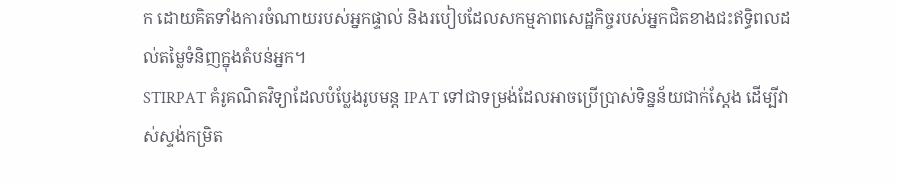ក ដោយគិតទាំងការចំណាយរបស់អ្នកផ្ទាល់ និងរបៀបដែលសកម្មភាពសេដ្ឋកិច្ចរបស់អ្នកជិតខាងជះឥទ្ធិពលដល់តម្លៃទំនិញក្នុងតំបន់អ្នក។
STIRPAT គំរូគណិតវិទ្យាដែលបំប្លែងរូបមន្ត IPAT ទៅជាទម្រង់ដែលអាចប្រើប្រាស់ទិន្នន័យជាក់ស្តែង ដើម្បីវាស់ស្ទង់កម្រិត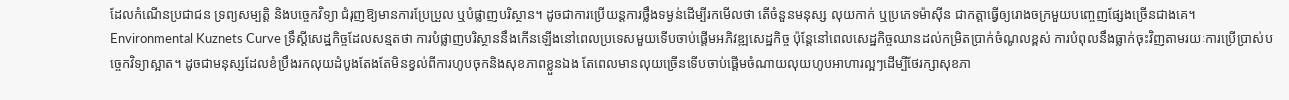ដែលកំណើនប្រជាជន ទ្រព្យសម្បត្តិ និងបច្ចេកវិទ្យា ជំរុញឱ្យមានការប្រែប្រួល ឬបំផ្លាញបរិស្ថាន។ ដូចជាការប្រើយន្តការថ្លឹងទម្ងន់ដើម្បីរកមើលថា តើចំនួនមនុស្ស លុយកាក់ ឬប្រភេទម៉ាស៊ីន ជាកត្តាធ្វើឲ្យរោងចក្រមួយបញ្ចេញផ្សែងច្រើនជាងគេ។
Environmental Kuznets Curve ទ្រឹស្តីសេដ្ឋកិច្ចដែលសន្មតថា ការបំផ្លាញបរិស្ថាននឹងកើនឡើងនៅពេលប្រទេសមួយទើបចាប់ផ្តើមអភិវឌ្ឍសេដ្ឋកិច្ច ប៉ុន្តែនៅពេលសេដ្ឋកិច្ចឈានដល់កម្រិតប្រាក់ចំណូលខ្ពស់ ការបំពុលនឹងធ្លាក់ចុះវិញតាមរយៈការប្រើប្រាស់បច្ចេកវិទ្យាស្អាត។ ដូចជាមនុស្សដែលខំប្រឹងរកលុយដំបូងតែងតែមិនខ្វល់ពីការហូបចុកនិងសុខភាពខ្លួនឯង តែពេលមានលុយច្រើនទើបចាប់ផ្តើមចំណាយលុយហូបអាហារល្អៗដើម្បីថែរក្សាសុខភា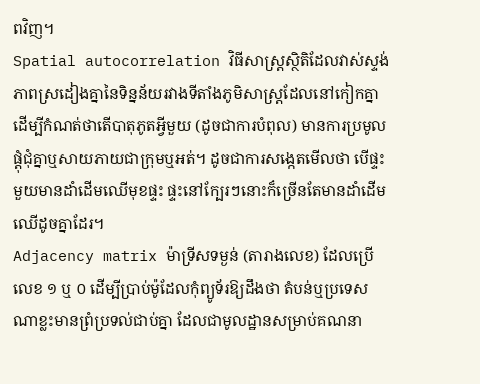ពវិញ។
Spatial autocorrelation វិធីសាស្ត្រស្ថិតិដែលវាស់ស្ទង់ភាពស្រដៀងគ្នានៃទិន្នន័យរវាងទីតាំងភូមិសាស្ត្រដែលនៅកៀកគ្នា ដើម្បីកំណត់ថាតើបាតុភូតអ្វីមួយ (ដូចជាការបំពុល) មានការប្រមូលផ្តុំជុំគ្នាឬសាយភាយជាក្រុមឬអត់។ ដូចជាការសង្កេតមើលថា បើផ្ទះមួយមានដាំដើមឈើមុខផ្ទះ ផ្ទះនៅក្បែរៗនោះក៏ច្រើនតែមានដាំដើមឈើដូចគ្នាដែរ។
Adjacency matrix ម៉ាទ្រីសទម្ងន់ (តារាងលេខ) ដែលប្រើលេខ ១ ឬ ០ ដើម្បីប្រាប់ម៉ូដែលកុំព្យូទ័រឱ្យដឹងថា តំបន់ឬប្រទេសណាខ្លះមានព្រំប្រទល់ជាប់គ្នា ដែលជាមូលដ្ឋានសម្រាប់គណនា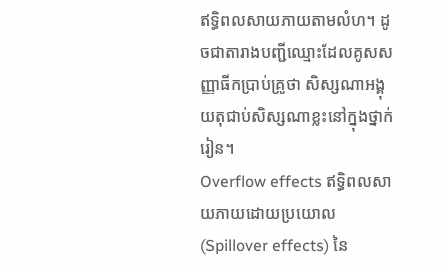ឥទ្ធិពលសាយភាយតាមលំហ។ ដូចជាតារាងបញ្ជីឈ្មោះដែលគូសសញ្ញាធីកប្រាប់គ្រូថា សិស្សណាអង្គុយតុជាប់សិស្សណាខ្លះនៅក្នុងថ្នាក់រៀន។
Overflow effects ឥទ្ធិពលសាយភាយដោយប្រយោល (Spillover effects) នៃ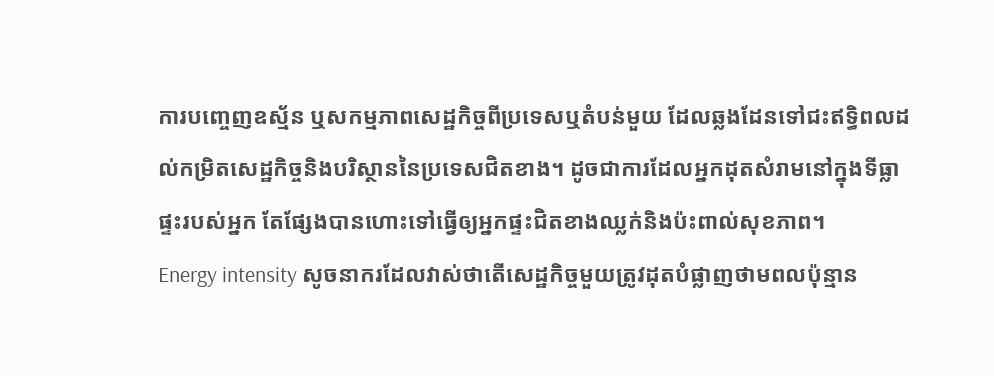ការបញ្ចេញឧស្ម័ន ឬសកម្មភាពសេដ្ឋកិច្ចពីប្រទេសឬតំបន់មួយ ដែលឆ្លងដែនទៅជះឥទ្ធិពលដល់កម្រិតសេដ្ឋកិច្ចនិងបរិស្ថាននៃប្រទេសជិតខាង។ ដូចជាការដែលអ្នកដុតសំរាមនៅក្នុងទីធ្លាផ្ទះរបស់អ្នក តែផ្សែងបានហោះទៅធ្វើឲ្យអ្នកផ្ទះជិតខាងឈ្លក់និងប៉ះពាល់សុខភាព។
Energy intensity សូចនាករដែលវាស់ថាតើសេដ្ឋកិច្ចមួយត្រូវដុតបំផ្លាញថាមពលប៉ុន្មាន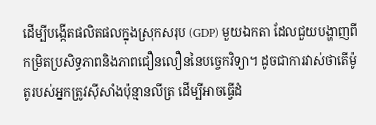ដើម្បីបង្កើតផលិតផលក្នុងស្រុកសរុប (GDP) មួយឯកតា ដែលជួយបង្ហាញពីកម្រិតប្រសិទ្ធភាពនិងភាពជឿនលឿននៃបច្ចេកវិទ្យា។ ដូចជាការវាស់ថាតើម៉ូតូរបស់អ្នកត្រូវស៊ីសាំងប៉ុន្មានលីត្រ ដើម្បីអាចធ្វើដំ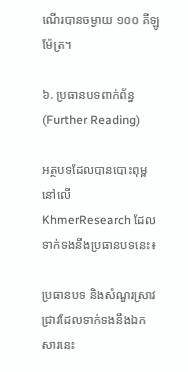ណើរបានចម្ងាយ ១០០ គីឡូម៉ែត្រ។

៦. ប្រធានបទពាក់ព័ន្ធ (Further Reading)

អត្ថបទដែលបានបោះពុម្ពនៅលើ KhmerResearch ដែលទាក់ទងនឹងប្រធានបទនេះ៖

ប្រធានបទ និងសំណួរស្រាវជ្រាវដែលទាក់ទងនឹងឯកសារនេះ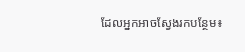ដែលអ្នកអាចស្វែងរកបន្ថែម៖